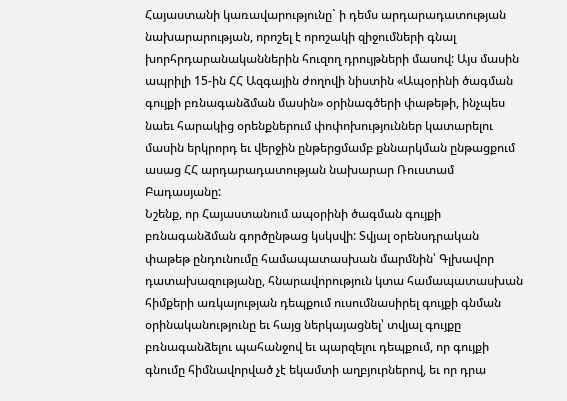Հայաստանի կառավարությունը` ի դեմս արդարադատության նախարարության, որոշել է որոշակի զիջումների գնալ խորհրդարանականներին հուզող դրույթների մասով: Այս մասին ապրիլի 15-ին ՀՀ Ազգային ժողովի նիստին «Ապօրինի ծագման գույքի բռնագանձման մասին» օրինագծերի փաթեթի, ինչպես նաեւ հարակից օրենքներում փոփոխություններ կատարելու մասին երկրորդ եւ վերջին ընթերցմամբ քննարկման ընթացքում ասաց ՀՀ արդարադատության նախարար Ռուստամ Բադասյանը:
Նշենք, որ Հայաստանում ապօրինի ծագման գույքի բռնագանձման գործընթաց կսկսվի: Տվյալ օրենսդրական փաթեթ ընդունումը համապատասխան մարմնին՝ Գլխավոր դատախազությանը, հնարավորություն կտա համապատասխան հիմքերի առկայության դեպքում ուսումնասիրել գույքի գնման օրինականությունը եւ հայց ներկայացնել՝ տվյալ գույքը բռնագանձելու պահանջով եւ պարզելու դեպքում, որ գույքի գնումը հիմնավորված չէ եկամտի աղբյուրներով, եւ որ դրա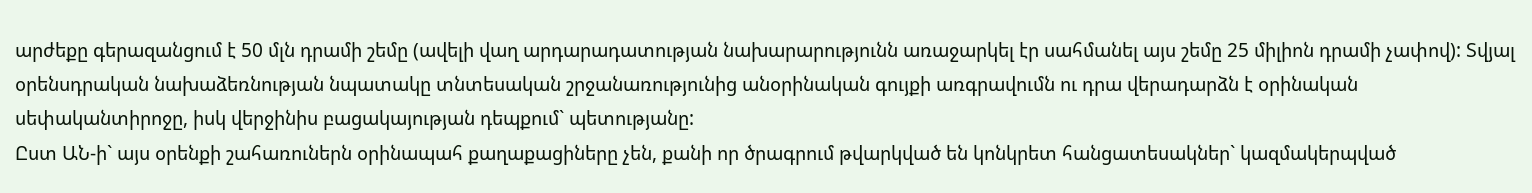արժեքը գերազանցում է 50 մլն դրամի շեմը (ավելի վաղ արդարադատության նախարարությունն առաջարկել էր սահմանել այս շեմը 25 միլիոն դրամի չափով): Տվյալ օրենսդրական նախաձեռնության նպատակը տնտեսական շրջանառությունից անօրինական գույքի առգրավումն ու դրա վերադարձն է օրինական սեփականտիրոջը, իսկ վերջինիս բացակայության դեպքում` պետությանը:
Ըստ ԱՆ-ի` այս օրենքի շահառուներն օրինապահ քաղաքացիները չեն, քանի որ ծրագրում թվարկված են կոնկրետ հանցատեսակներ` կազմակերպված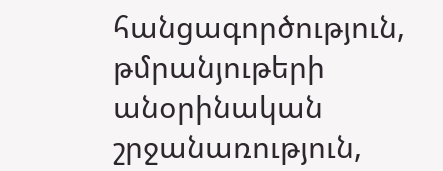հանցագործություն, թմրանյութերի անօրինական շրջանառություն,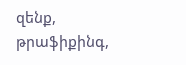զենք, թրաֆիքինգ,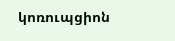կոռուպցիոն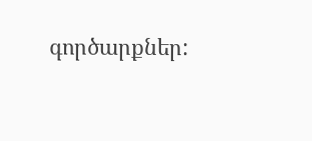գործարքներ: